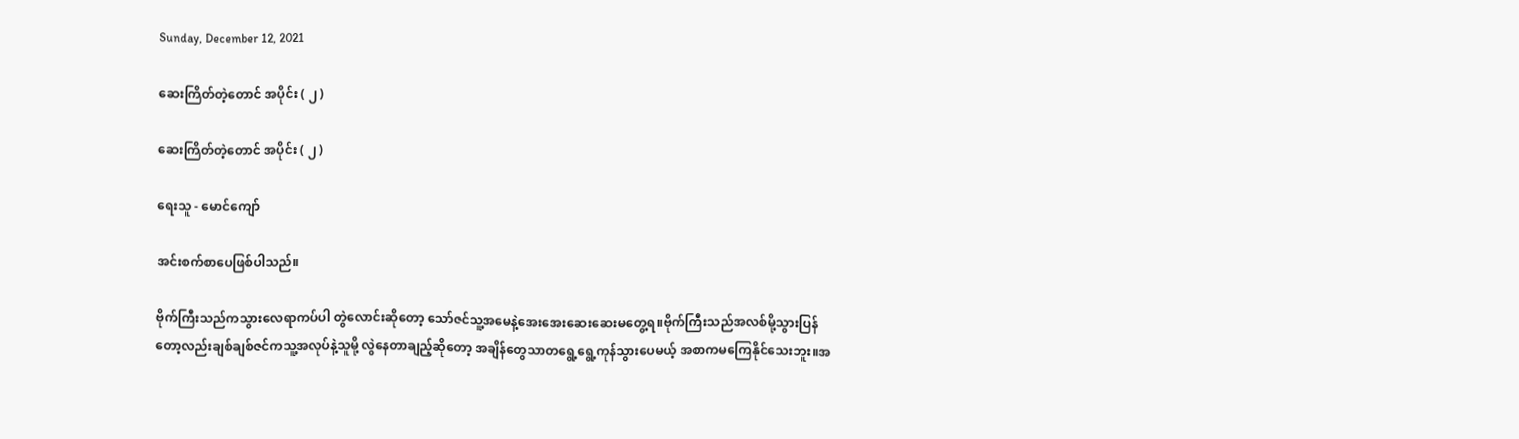Sunday, December 12, 2021

ဆေးကြိတ်တဲ့တောင် အပိုင်း ( ၂ )

ဆေးကြိတ်တဲ့တောင် အပိုင်း ( ၂ )

ရေးသူ - မောင်ကျော်

အင်းစက်စာပေဖြစ်ပါသည်။

ဗိုက်ကြီးသည်ကသွားလေရာကပ်ပါ တွဲလောင်းဆိုတော့ သော်ဇင်သူ့အမေနဲ့အေးအေးဆေးဆေးမတွေ့ရ။ဗိုက်ကြီးသည်အလစ်မို့သွားပြန်တော့လည်းချစ်ချစ်ဇင်ကသူ့အလုပ်နဲ့သူမို့ လွဲနေတာချည့်ဆိုတော့ အချိန်တွေသာတရွေ့ရွေ့ကုန်သွားပေမယ့် အစာကမကြေနိုင်သေးဘူး။အ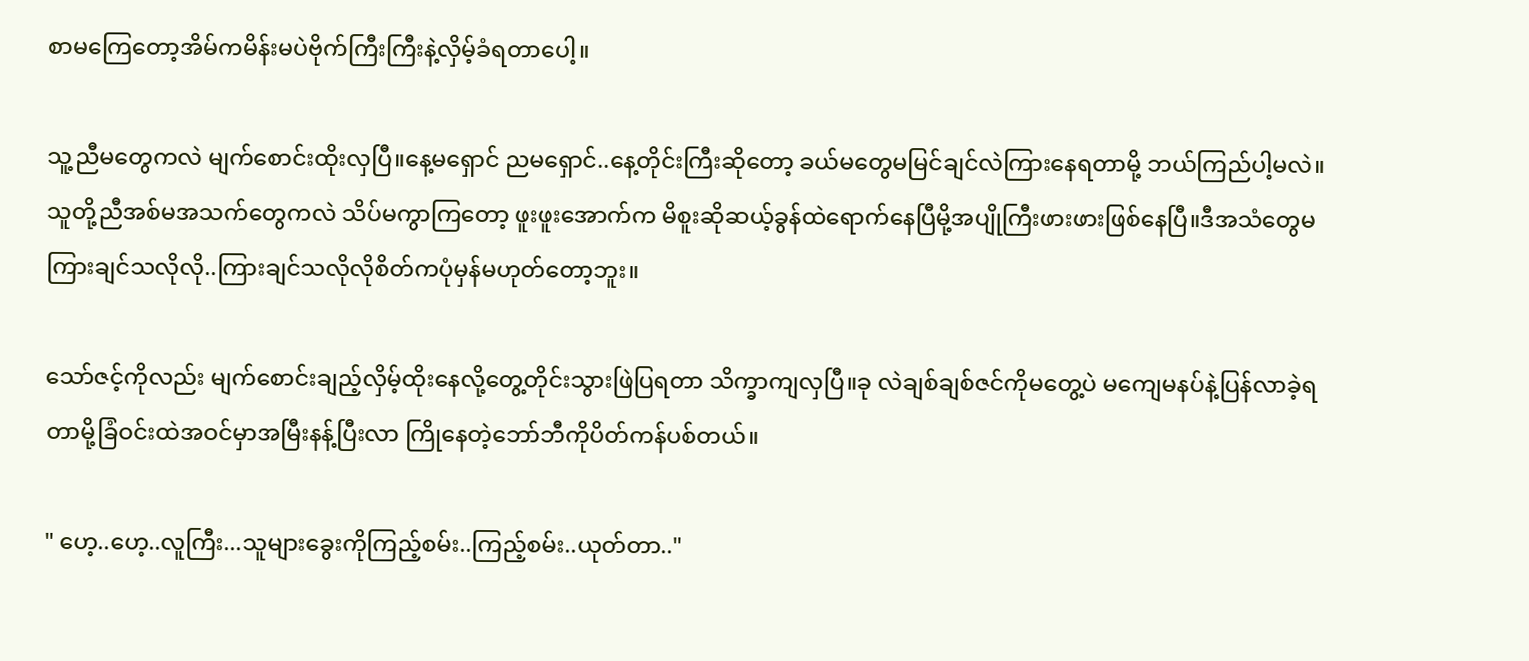စာမကြေတော့အိမ်ကမိန်းမပဲဗိုက်ကြီးကြီးနဲ့လှိမ့်ခံရတာပေါ့။

သူ့ညီမတွေကလဲ မျက်စောင်းထိုးလှပြီ။နေ့မရှောင် ညမရှောင်..နေ့တိုင်းကြီးဆိုတော့ ခယ်မတွေမမြင်ချင်လဲကြားနေရတာမို့ ဘယ်ကြည်ပါ့မလဲ။သူတို့ညီအစ်မအသက်တွေကလဲ သိပ်မကွာကြတော့ ဖူးဖူးအောက်က မိစူးဆိုဆယ့်ခွန်ထဲရောက်နေပြီမို့အပျိုကြီးဖားဖားဖြစ်နေပြီ။ဒီအသံတွေမကြားချင်သလိုလို..ကြားချင်သလိုလိုစိတ်ကပုံမှန်မဟုတ်တော့ဘူး။

သော်ဇင့်ကိုလည်း မျက်စောင်းချည့်လှိမ့်ထိုးနေလို့တွေ့တိုင်းသွားဖြဲပြရတာ သိက္ခာကျလှပြီ။ခု လဲချစ်ချစ်ဇင်ကိုမတွေ့ပဲ မကျေမနပ်နဲ့ပြန်လာခဲ့ရတာမို့ခြံဝင်းထဲအဝင်မှာအမြီးနန့်ပြီးလာ ကြိုနေတဲ့ဘော်ဘီကိုပိတ်ကန်ပစ်တယ်။

" ဟေ့..ဟေ့..လူကြီး...သူများခွေးကိုကြည့်စမ်း..ကြည့်စမ်း..ယုတ်တာ.."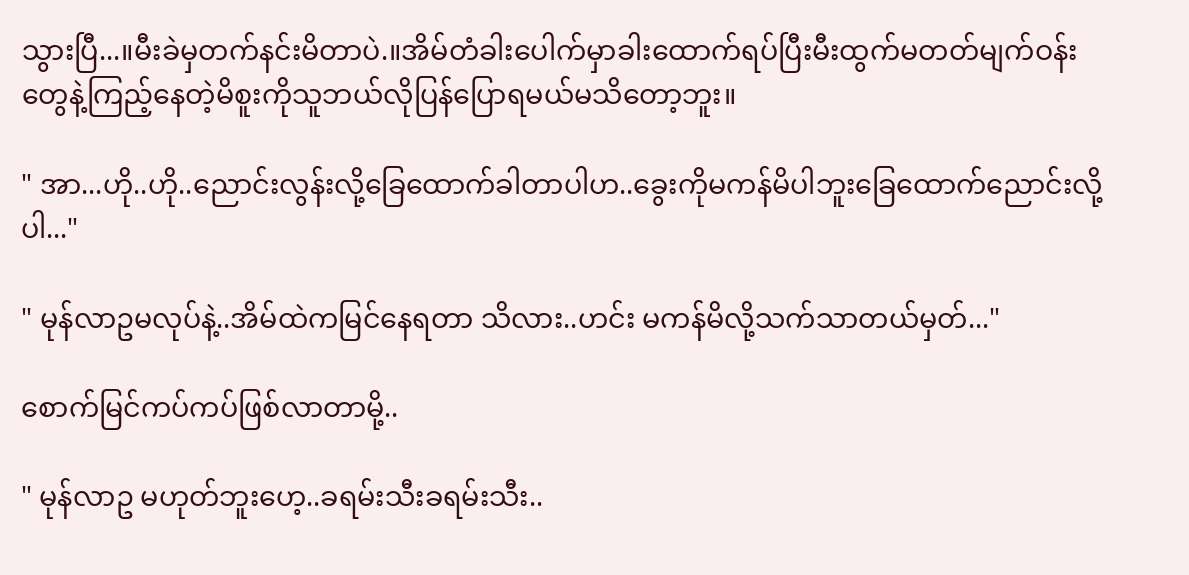သွားပြီ...။မီးခဲမှတက်နင်းမိတာပဲ.။အိမ်တံခါးပေါက်မှာခါးထောက်ရပ်ပြီးမီးထွက်မတတ်မျက်ဝန်းတွေနဲ့ကြည့်နေတဲ့မိစူးကိုသူဘယ်လိုပြန်ပြောရမယ်မသိတော့ဘူး။

" အာ...ဟို..ဟို..ညောင်းလွန်းလို့ခြေထောက်ခါတာပါဟ..ခွေးကိုမကန်မိပါဘူးခြေထောက်ညောင်းလို့ပါ..."

" မုန်လာဥမလုပ်နဲ့..အိမ်ထဲကမြင်နေရတာ သိလား..ဟင်း မကန်မိလို့သက်သာတယ်မှတ်..."

စောက်မြင်ကပ်ကပ်ဖြစ်လာတာမို့..

" မုန်လာဥ မဟုတ်ဘူးဟေ့..ခရမ်းသီးခရမ်းသီး..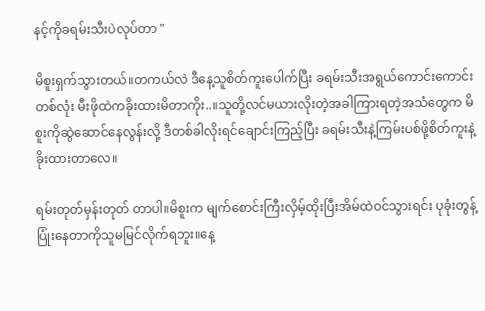နင့်ကိုခရမ်းသီးပဲလုပ်တာ "

မိစူးရှက်သွားတယ်။တကယ်လဲ ဒီနေ့သူစိတ်ကူးပေါက်ပြီး ခရမ်းသီးအရွယ်ကောင်းကောင်းတစ်လုံး မီးဖိုထဲကခိုးထားမိတာကိုး..။သူတို့လင်မယားလိုးတဲ့အခါကြားရတဲ့အသံတွေက မိစူးကိုဆွဲဆောင်နေလွန်းလို့ ဒီတစ်ခါလိုးရင်ချောင်းကြည့်ပြီး ခရမ်းသီးနဲ့ကြမ်းပစ်ဖို့စိတ်ကူးနဲ့ခိုးထားတာလေ။

ရမ်းတုတ်မှန်းတုတ် တာပါ။မိစူးက မျက်စောင်းကြီးလှိမ့်ထိုးပြီးအိမ်ထဲဝင်သွားရင်း ပုခုံးတွန့်ပြုံးနေတာကိုသူမမြင်လိုက်ရဘူး။နေ့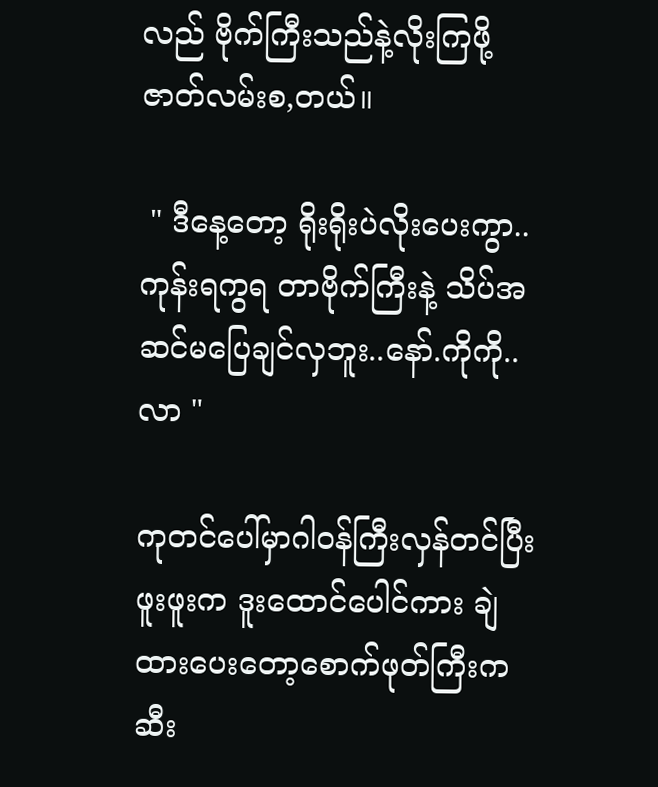လည် ဗိုက်ကြီးသည်နဲ့လိုးကြဖို့ဇာတ်လမ်းစ,တယ်။

 " ဒီနေ့တော့ ရိုးရိုးပဲလိုးပေးကွာ..ကုန်းရကွရ တာဗိုက်ကြီးနဲ့ သိပ်အဆင်မပြေချင်လှဘူး..နော်.ကိုကို..လာ "

ကုတင်ပေါ်မှာဂါဝန်ကြီးလှန်တင်ပြီးဖူးဖူးက ဒူးထောင်ပေါင်ကား ချဲထားပေးတော့စောက်ဖုတ်ကြီးက ဆီး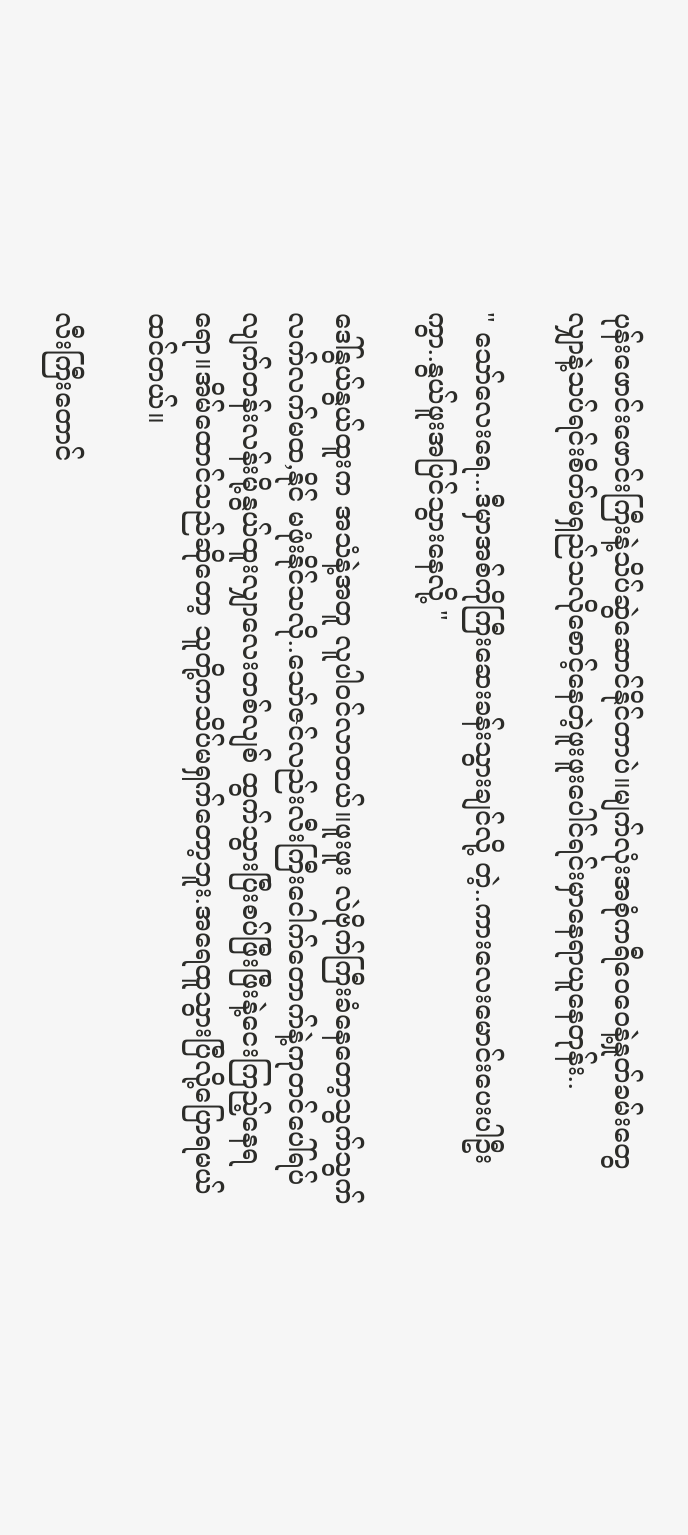ပုန်းဖောင်းဖောင်းကြီးနဲ့သိပ်ဆွဲဆောင်နိုင်တာပဲ။မျက်လုံးအစုံကရီဝေဝေနဲ့နှုတ်ခမ်းတွေလျှာနဲ့သပ်ရင်းစိတ်မရှည်သလိုစောင့်နေတဲ့ဖူးဖူးပေါင်ရင်းမှာနေရာယူနေတုန်း..

" သော်လေးရေ...ဒီမှာအစ်ကိုကြီးဆေးခန်းသွားချင်လို့ တဲ့..ကားလေးမောင်းပေးပါဦးကွာ..နွယ်ဖူးအပြင်သွားနေလို့ "

ဒေါ်နွယ်နွယ်ထူးက အသံနဲ့အတူ လူပါဝင်လာတယ်။ဖူးဖူး လဲဗိုက်ကြီးခံနေတော့သွက်သွက်လက်လက်မထ,နိုင် မဖုံးနိုင်သလို..သော်ဇင်လည်းလီးကြီးငေါက်တောက်နဲ့ကုတင်ပေါ်ရပ်လျက်တန်းလန်းမို့နွယ်ထူးလျှာလေးတစ်လျစ် ထွက်သွားပြီးစပ်ဖြီးဖြီးနဲ့ငေးကြည့်နေရရော။အိမ်ထောင်သည်ဆိုတော့ သူတို့ကသိပ်မရှက်တော့ဘူး.အရေထူသွားပြီလို့ပြောရမယ်ထင်တယ်။

လီးကြီးတောင်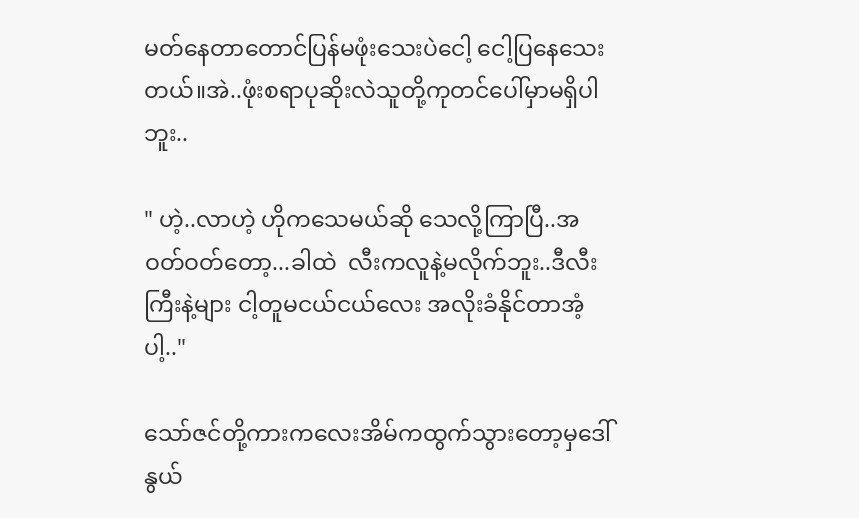မတ်နေတာတောင်ပြန်မဖုံးသေးပဲငေါ့ ငေါ့ပြနေသေးတယ်။အဲ..ဖုံးစရာပုဆိုးလဲသူတို့ကုတင်ပေါ်မှာမရှိပါဘူး..

" ဟဲ့..လာဟဲ့ ဟိုကသေမယ်ဆို သေလို့ကြာပြီ..အဝတ်ဝတ်တော့...ခါထဲ  လီးကလူနဲ့မလိုက်ဘူး..ဒီလီးကြီးနဲ့များ ငါ့တူမငယ်ငယ်လေး အလိုးခံနိုင်တာအံ့ပါ့.."

သော်ဇင်တို့ကားကလေးအိမ်ကထွက်သွားတော့မှဒေါ်နွယ်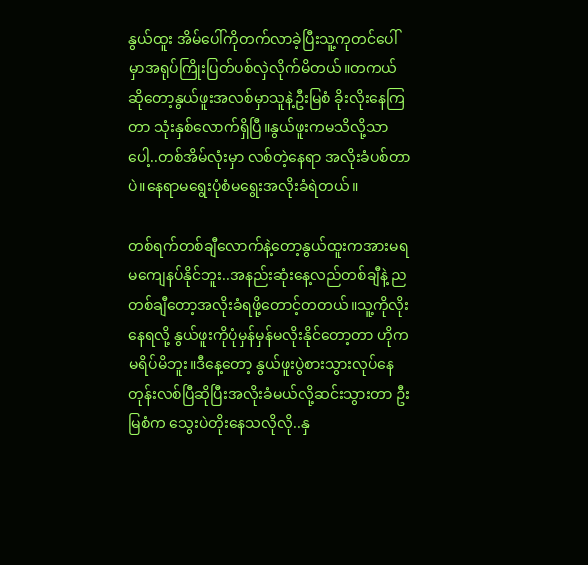နွယ်ထူး အိမ်ပေါ်ကိုတက်လာခဲ့ပြီးသူ့ကုတင်ပေါ်မှာအရုပ်ကြိုးပြတ်ပစ်လှဲလိုက်မိတယ်။တကယ်ဆိုတော့နွယ်ဖူးအလစ်မှာသူနဲ့ဦးမြစံ ခိုးလိုးနေကြတာ သုံးနှစ်လောက်ရှိပြီ။နွယ်ဖူးကမသိလို့သာပေါ့..တစ်အိမ်လုံးမှာ လစ်တဲ့နေရာ အလိုးခံပစ်တာပဲ။နေရာမရွေးပုံစံမရွေးအလိုးခံရဲတယ်။

တစ်ရက်တစ်ချီလောက်နဲ့တော့နွယ်ထူးကအားမရ မကျေနပ်နိုင်ဘူး..အနည်းဆုံးနေ့လည်တစ်ချီနဲ့ ညတစ်ချီတော့အလိုးခံရဖို့တောင့်တတယ်။သူ့ကိုလိုးနေရလို့ နွယ်ဖူးကိုပုံမှန်မှန်မလိုးနိုင်တော့တာ ဟိုကမရိပ်မိဘူး။ဒီနေ့တော့ နွယ်ဖူးပွဲစားသွားလုပ်နေတုန်းလစ်ပြီဆိုပြီးအလိုးခံမယ်လို့ဆင်းသွားတာ ဦးမြစံက သွေးပဲတိုးနေသလိုလို..နှ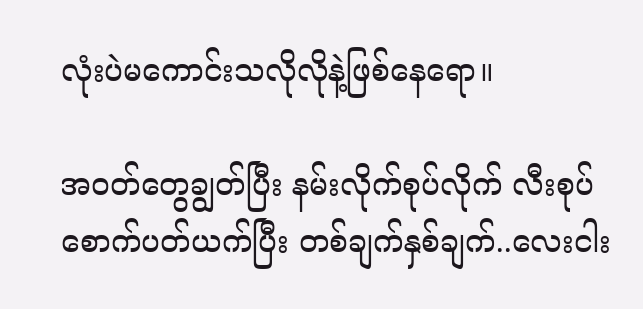လုံးပဲမကောင်းသလိုလိုနဲ့ဖြစ်နေရော။

အဝတ်တွေချွတ်ပြီး နမ်းလိုက်စုပ်လိုက် လီးစုပ် စောက်ပတ်ယက်ပြီး တစ်ချက်နှစ်ချက်..လေးငါး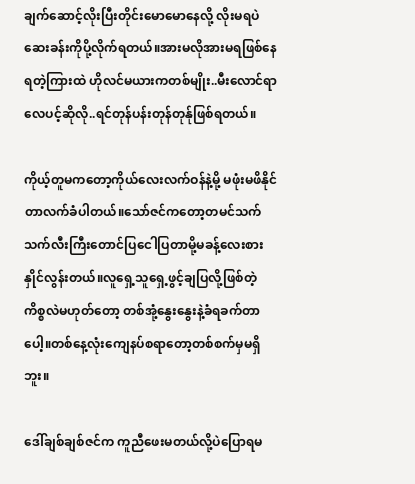ချက်ဆောင့်လိုးပြီးတိုင်းမောမောနေလို့ လိုးမရပဲဆေးခန်းကိုပို့လိုက်ရတယ်။အားမလိုအားမရဖြစ်နေရတဲ့ကြားထဲ ဟိုလင်မယားကတစ်မျိုး..မီးလောင်ရာလေပင့်ဆိုလို..ရင်တုန်ပန်းတုန်တုန်ုဖြစ်ရတယ်။

ကိုယ့်တူမကတော့ကိုယ်လေးလက်ဝန်နဲ့မို့ မဖုံးမဖိနိုင်တာလက်ခံပါတယ်။သော်ဇင်ကတော့တမင်သက်သက်လီးကြီးတောင်ပြငေါပြတာမို့မခန့်လေးစားနှိုင်လွန်းတယ်။လူရှေ့သူရှေ့ဖွင့်ချပြလို့ဖြစ်တဲ့ကိစ္စလဲမဟုတ်တော့ တစ်အုံ့နွေးနွေးနဲ့ခံရခက်တာပေါ့။တစ်နေ့လုံးကျေနပ်စရာတော့တစ်စက်မှမရှိဘူး။

ဒေါ်ချစ်ချစ်ဇင်က ကူညီဖေးမတယ်လို့ပဲပြောရမ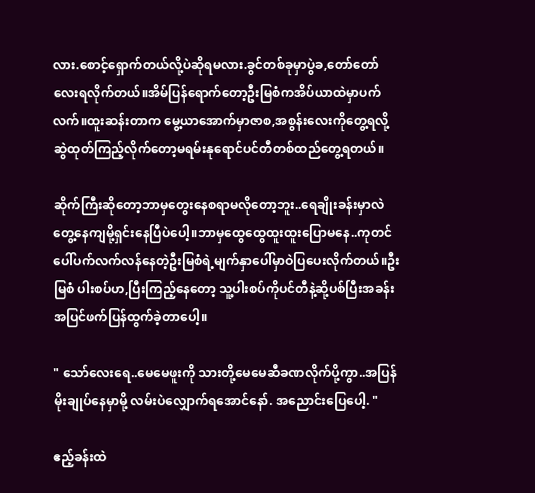လား.စောင့်ရှောက်တယ်လို့ပဲဆိုရမလား.ခွင်တစ်ခုမှာပွဲခ,တော်တော်လေးရလိုက်တယ်။အိမ်ပြန်ရောက်တော့ဦးမြစံကအိပ်ယာထဲမှာပက်လက်။ထူးဆန်းတာက မွေ့ယာအောက်မှာဇာစ,အစွန်းလေးကိုတွေ့ရလို့ဆွဲထုတ်ကြည့်လိုက်တော့မရမ်းနုရောင်ပင်တီတစ်ထည်တွေ့ရတယ်။

ဆိုက်ကြီးဆိုတော့ဘာမှတွေးနေစရာမလိုတော့ဘူး..ရေချိုးခန်းမှာလဲတွေ့နေကျမို့ရှင်းနေပြီပဲပေါ့။ဘာမှထွေထွေထူးထူးပြောမနေ..ကုတင်ပေါ်ပက်လက်လန်နေတဲ့ဦးမြစံရဲ့မျက်နှာပေါ်မှာဝဲပြပေးလိုက်တယ်။ဦးမြစံ ပါးစပ်ဟ,ပြီးကြည့်နေတော့ သူ့ပါးစပ်ကိုပင်တီနဲ့ဆို့ပစ်ပြီးအခန်းအပြင်ဖက်ပြန်ထွက်ခဲ့တာပေါ့။

" သော်လေးရေ..မေမေဖူးကို သားတို့မေမေဆီခဏလိုက်ပို့ကွာ..အပြန်မိုးချုပ်နေမှာမို့ လမ်းပဲလျှောက်ရအောင်နော်. အညောင်းပြေပေါ့. "

ဧည့်ခန်းထဲ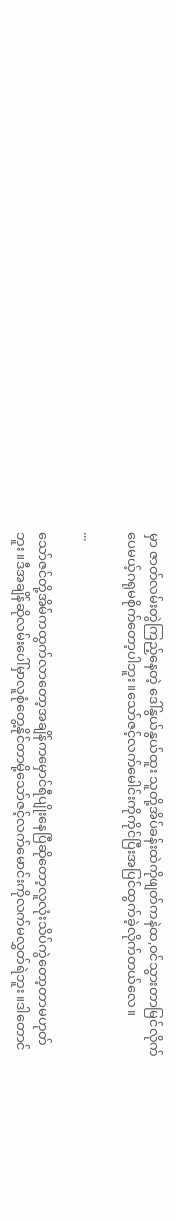မှာ ဇာတ်လမ်းတွဲကြည့်နေတဲ့ ဒေါ်နွယ်နွယ်ထူး သူတို့အိပ်ခန်းထဲကိုဖျတ်ကနဲထ,ဝင်သွားတာမြင်လိုက်ပေမယ့်ဂရုမစိုက်တော့ပါဘူး။သော်ဇင့်လက်မေါင်းကိုကိုင်ပြီးအပြင်ထွက်ခဲ့လိုက်တယ်လေ။

...

သော်ဇင်တို့အိမ်ကထွက်လာတော့အချိန်ကမှောင်ရီပျိုးနေပြီဆိုတော့လူလုံးသိပ်ကွဲတော့တာမဟုတ်ဘူး။ဒီအချိန်ဆိုလမ်းပေါ်မှာလူစုံတွေ့နိုင်တာမို့သော်ဇင့်လက်မောင်းကိုလက်မလွှတ်ရဲဘူး။ဒါတောင်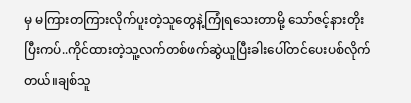မှ မကြားတကြားလိုက်ပူးတဲ့သူတွေနဲ့ကြုံရသေးတာမို့ သော်ဇင့်နားတိုးပြီးကပ်..ကိုင်ထားတဲ့သူ့လက်တစ်ဖက်ဆွဲယူပြီးခါးပေါ်တင်ပေးပစ်လိုက်တယ်။ချစ်သူ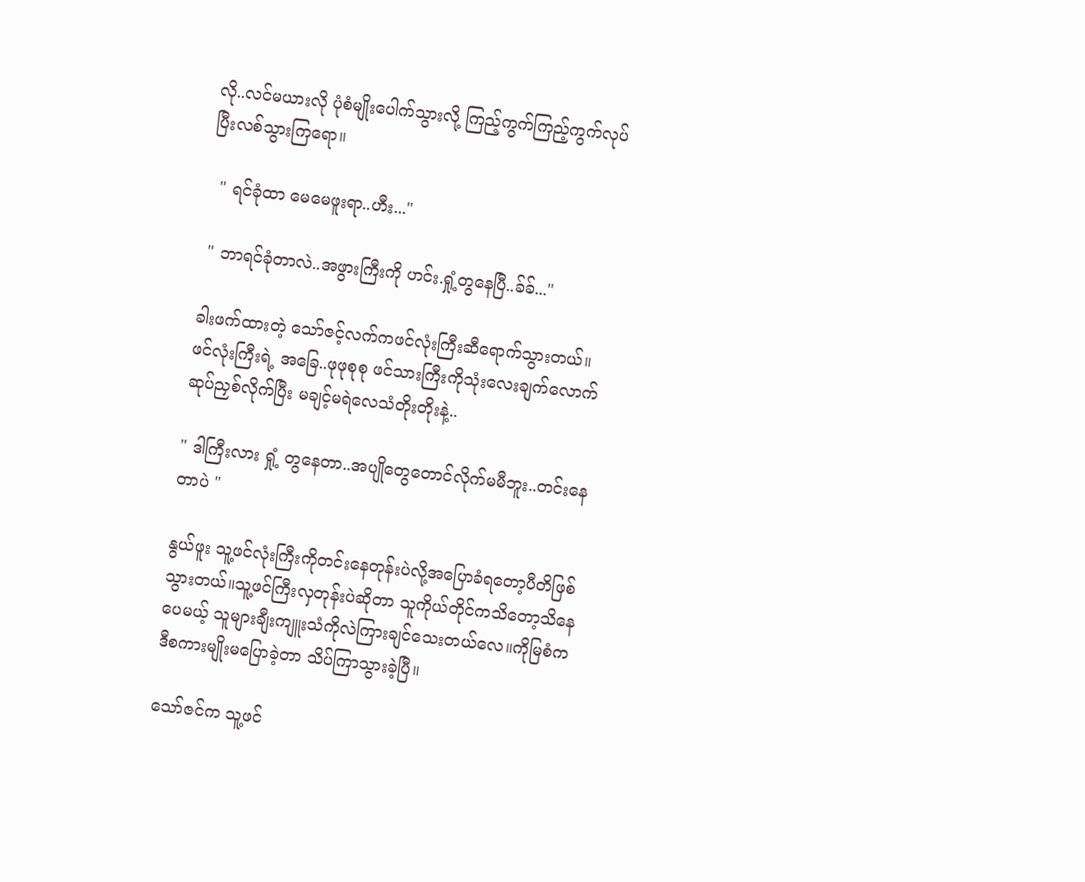လို..လင်မယားလို ပုံစံမျိုးပေါက်သွားလို့ ကြည့်ကွက်ကြည့်ကွက်လုပ်ပြီးလစ်သွားကြရော။

  " ရင်ခုံထာ မေမေဖူးရာ..ဟီး..."

 " ဘာရင်ခုံတာလဲ..အဖွားကြီးကို ဟင်း.ရှုံ့တွနေပြီ..ခ်ခ်..."

ခါးဖက်ထားတဲ့ သော်ဇင့်လက်ကဖင်လုံးကြီးဆီရောက်သွားတယ်။ဖင်လုံးကြီးရဲ့ အခြေ..ဖုဖုစုစု ဖင်သားကြီးကိုသုံးလေးချက်လောက်ဆုပ်ညှစ်လိုက်ပြီး မချင့်မရဲလေသံတိုးတိုးနဲ့..

" ဒါကြီးလား ရှုံ့ တွနေတာ..အပျိုတွေတောင်လိုက်မမီဘူး..တင်းနေတာပဲ "

နွယ်ဖူး သူ့ဖင်လုံးကြီးကိုတင်းနေတုန်းပဲလို့အပြောခံရတော့ပီတိဖြစ်သွားတယ်။သူ့ဖင်ကြီးလှတုန်းပဲဆိုတာ သူကိုယ်တိုင်ကသိတော့သိနေပေမယ့် သူများချီးကျူးသံကိုလဲကြားချင်သေးတယ်လေ။ကိုမြစံကဒီစကားမျိုးမပြောခဲ့တာ သိပ်ကြာသွားခဲ့ပြီ။

သော်ဇင်က သူ့ဖင်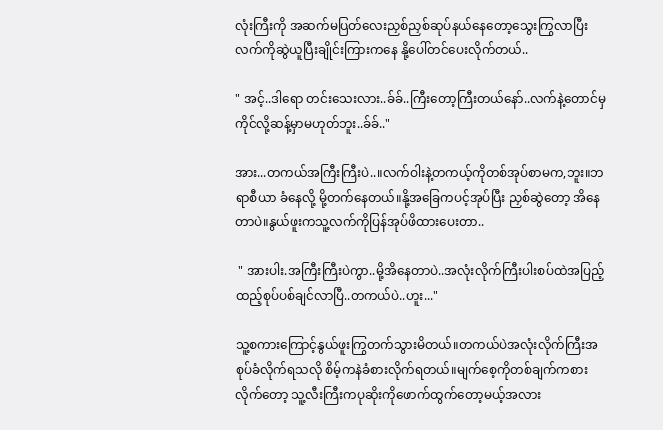လုံးကြီးကို အဆက်မပြတ်လေးညှစ်ညှစ်ဆုပ်နယ်နေတော့သွေးကြွလာပြီး လက်ကိုဆွဲယူပြီးချိုင်းကြားကနေ နို့ပေါ်တင်ပေးလိုက်တယ်..

" အင့်..ဒါရော တင်းသေးလား..ခ်ခ်..ကြီးတော့ကြီးတယ်နော်..လက်နဲ့တောင်မှကိုင်လို့ဆန့်မှာမဟုတ်ဘူး..ခ်ခ်.."

အား...တကယ်အကြီးကြီးပဲ..။လက်ဝါးနဲ့တကယ့်ကိုတစ်အုပ်စာမက,ဘူး။ဘရာစီယာ ခံနေလို့ မို့တက်နေတယ်။နို့အခြေကပင့်အုပ်ပြီး ညှစ်ဆွဲတော့ အိနေတာပဲ။နွယ်ဖူးကသူ့လက်ကိုပြန်အုပ်ဖိထားပေးတာ..

 " အားပါး.အကြီးကြီးပဲကွာ..မို့အိနေတာပဲ..အလုံးလိုက်ကြီးပါးစပ်ထဲအပြည့်ထည့်စုပ်ပစ်ချင်လာပြီ..တကယ်ပဲ..ဟူး..."

သူ့စကားကြောင့်နွယ်ဖူးကြွတက်သွားမိတယ်။တကယ်ပဲအလုံးလိုက်ကြီးအစုပ်ခံလိုက်ရသလို စိမ့်ကနဲခံစားလိုက်ရတယ်။မျက်စေ့ကိုတစ်ချက်ကစားလိုက်တော့ သူ့လီးကြီးကပုဆိုးကိုဖောက်ထွက်တော့မယ့်အလား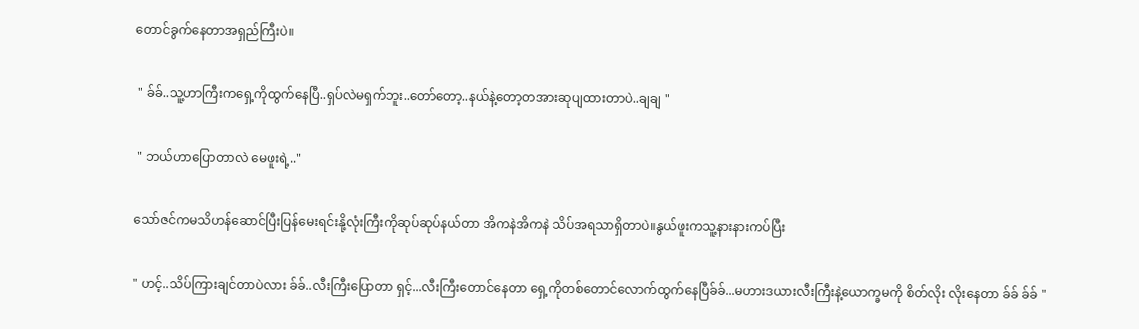တောင်ခွက်နေတာအရှည်ကြီးပဲ။

 " ခ်ခ်..သူ့ဟာကြီးကရှေ့ကိုထွက်နေပြီ..ရှပ်လဲမရှက်ဘူး..တော်တော့..နယ်နဲ့တော့တအားဆုပျထားတာပဲ..ချချ "

 " ဘယ်ဟာပြောတာလဲ မေဖူးရဲ့.."

သော်ဇင်ကမသိဟန်ဆောင်ပြီးပြန်မေးရင်းနို့လုံးကြီးကိုဆုပ်ဆုပ်နယ်တာ အိကနဲအိကနဲ သိပ်အရသာရှိတာပဲ။နွယ်ဖူးကသူ့နားနားကပ်ပြီး

" ဟင့်..သိပ်ကြားချင်တာပဲလား ခ်ခ်..လီးကြီးပြောတာ ရှင့်...လီးကြီးတောင်နေတာ ရှေ့ကိုတစ်တောင်လောက်ထွက်နေပြီခ်ခ်...မဟားဒယားလီးကြီးနဲ့ယောက္ခမကို စိတ်လိုး လိုးနေတာ ခ်ခ် ခ်ခ် "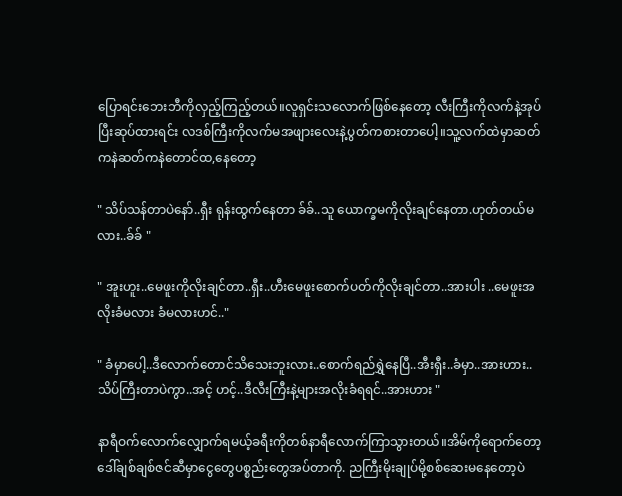ပြောရင်းဘေးဘီကိုလှည့်ကြည့်တယ်။လူရှင်းသလောက်ဖြစ်နေတော့ လီးကြီးကိုလက်နဲ့အုပ်ပြီးဆုပ်ထားရင်း လဒစ်ကြီးကိုလက်မအဖျားလေးနဲ့ပွတ်ကစားတာပေါ့။သူ့လက်ထဲမှာဆတ်ကနဲဆတ်ကနဲတောင်ထ,နေတော့

" သိပ်သန်တာပဲနော်..ရှီး ရုန်းထွက်နေတာ ခ်ခ်..သူ ယောက္ခမကိုလိုးချင်နေတာ.ဟုတ်တယ်မလား..ခ်ခ် "

" အူးဟူး..မေဖူးကိုလိုးချင်တာ..ရှီး..ဟီးမေဖူးစောက်ပတ်ကိုလိုးချင်တာ..အားပါး ..မေဖူးအလိုးခံမလား ခံမလားဟင်.."

" ခံမှာပေါ့..ဒီလောက်တောင်သိသေးဘူးလား..စောက်ရည်ရွှဲနေပြီ..အီးရှီး..ခံမှာ..အားဟား..သိပ်ကြီးတာပဲကွာ..အင့် ဟင့်..ဒီလီးကြီးနဲ့များအလိုးခံရရင်..အားဟား "

နာရီဝက်လောက်လျှောက်ရမယ့်ခရီးကိုတစ်နာရီလောက်ကြာသွားတယ်။အိမ်ကိုရောက်တော့ ဒေါ်ချစ်ချစ်ဇင်ဆီမှာငွေတွေပစ္စည်းတွေအပ်တာကို. ညကြီးမိုးချုပ်မို့စစ်ဆေးမနေတော့ပဲ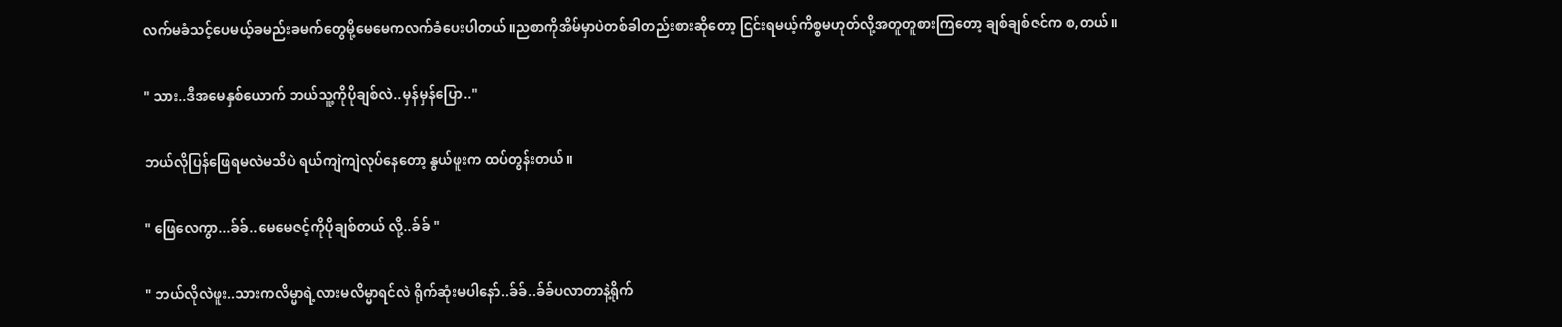လက်မခံသင့်ပေမယ့်ခမည်းခမက်တွေမို့မေမေကလက်ခံပေးပါတယ်။ညစာကိုအိမ်မှာပဲတစ်ခါတည်းစားဆိုတော့ ငြင်းရမယ့်ကိစ္စမဟုတ်လို့အတူတူစားကြတော့ ချစ်ချစ်ဇင်က စ,တယ်။

" သား..ဒီအမေနှစ်ယောက် ဘယ်သူ့ကိုပိုချစ်လဲ..မှန်မှန်ပြော.."

ဘယ်လိုပြန်ဖြေရမလဲမသိပဲ ရယ်ကျဲကျဲလုပ်နေတော့ နွယ်ဖူးက ထပ်တွန်းတယ်။

" ဖြေလေကွာ...ခ်ခ်..မေမေဇင့်ကိုပိုချစ်တယ် လို့..ခ်ခ် "

" ဘယ်လိုလဲဖူး..သားကလိမ္မာရဲ့လားမလိမ္မာရင်လဲ ရိုက်ဆုံးမပါနော်..ခ်ခ်..ခ်ခ်ပလာတာနဲ့ရိုက်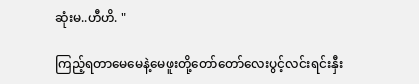ဆုံးမ..ဟီဟိ. "

ကြည့်ရတာမေမေနဲ့မေဖူးတို့တော်တော်လေးပွင့်လင်းရင်းနှီး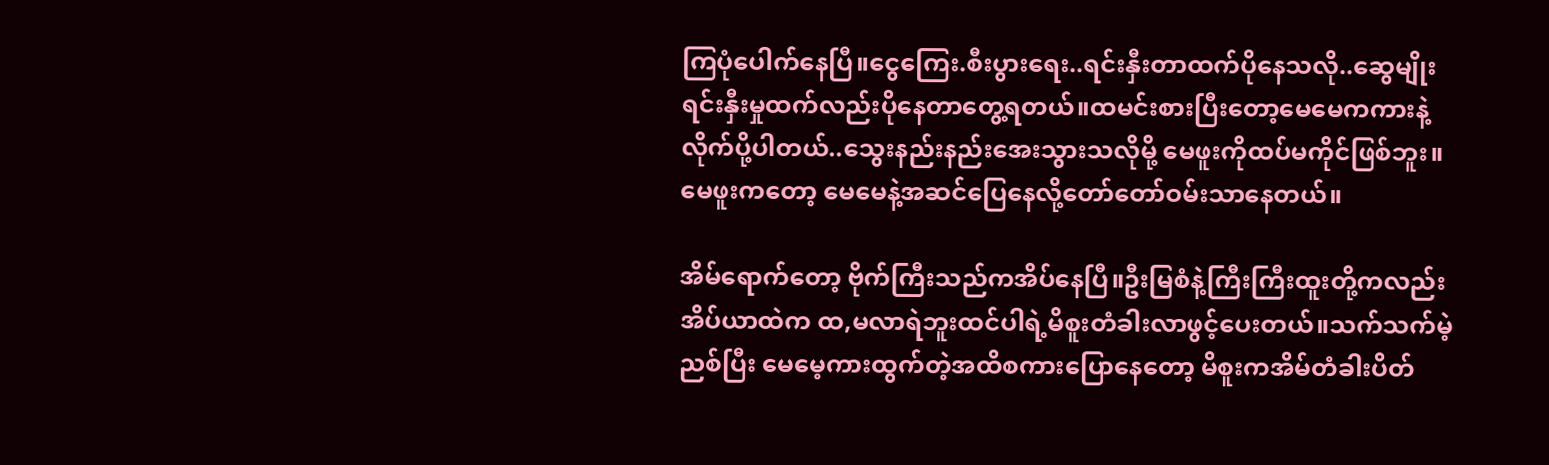ကြပုံပေါက်နေပြီ။ငွေကြေး.စီးပွားရေး..ရင်းနှီးတာထက်ပိုနေသလို..ဆွေမျိုးရင်းနှီးမှုထက်လည်းပိုနေတာတွေ့ရတယ်။ထမင်းစားပြီးတော့မေမေကကားနဲ့လိုက်ပို့ပါတယ်..သွေးနည်းနည်းအေးသွားသလိုမို့ မေဖူးကိုထပ်မကိုင်ဖြစ်ဘူး။မေဖူးကတော့ မေမေနဲ့အဆင်ပြေနေလို့တော်တော်ဝမ်းသာနေတယ်။

အိမ်ရောက်တော့ ဗိုက်ကြီးသည်ကအိပ်နေပြီ။ဦးမြစံနဲ့ကြီးကြီးထူးတို့ကလည်းအိပ်ယာထဲက ထ,မလာရဲဘူးထင်ပါရဲ့မိစူးတံခါးလာဖွင့်ပေးတယ်။သက်သက်မဲ့ညစ်ပြီး မေမေ့ကားထွက်တဲ့အထိစကားပြောနေတော့ မိစူးကအိမ်တံခါးပိတ်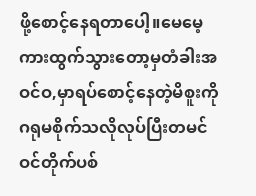ဖို့စောင့်နေရတာပေါ့။မေမေ့ကားထွက်သွားတော့မှတံခါးအဝင်ဝ,မှာရပ်စောင့်နေတဲ့မိစူးကိုဂရုမစိုက်သလိုလုပ်ပြီးတမင်ဝင်တိုက်ပစ်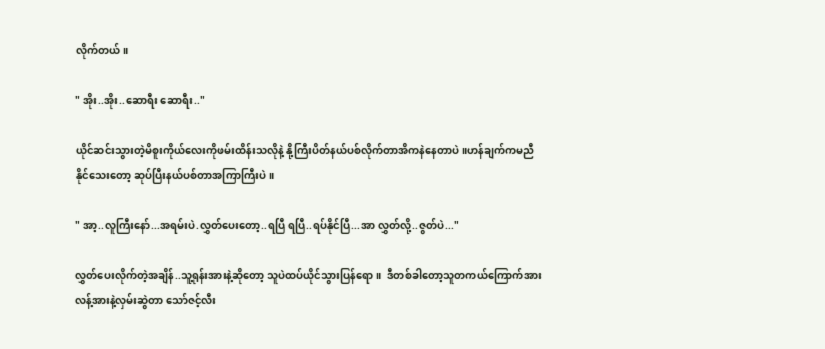လိုက်တယ်။

" အိုး..အိုး..ဆောရီး ဆောရီး.."

ယိုင်ဆင်းသွားတဲ့မိစူးကိုယ်လေးကိုဖမ်းထိန်းသလိုနဲ့ နို့ကြီးပိတ်နယ်ပစ်လိုက်တာအိကနဲနေတာပဲ။ဟန်ချက်ကမညီနိုင်သေးတော့ ဆုပ်ပြီးနယ်ပစ်တာအကြာကြီးပဲ။

" အာ့..လူကြီးနော်...အရမ်းပဲ.လွှတ်ပေးတော့..ရပြီ ရပြီ..ရပ်နိုင်ပြီ...အာ လွှတ်လို့..ဇွတ်ပဲ..."

လွှတ်ပေးလိုက်တဲ့အချိန်..သူ့ရုန်းအားနဲ့ဆိုတော့ သူပဲထပ်ယိုင်သွားပြန်ရော။  ဒီတစ်ခါတော့သူတကယ်ကြောက်အားလန့်အားနဲ့လှမ်းဆွဲတာ သော်ဇင့်လီး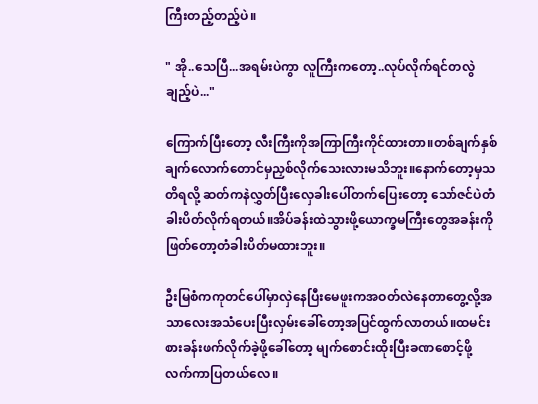ကြီးတည့်တည့်ပဲ။

" အို..သေပြီ...အရမ်းပဲကွာ လူကြီးကတော့..လုပ်လိုက်ရင်တလွဲချည့်ပဲ..."

ကြောက်ပြီးတော့ လီးကြီးကိုအကြာကြီးကိုင်ထားတာ။တစ်ချက်နှစ်ချက်လောက်တောင်မှညှစ်လိုက်သေးလားမသိဘူး။နောက်တော့မှသတိရလို့ ဆတ်ကနဲလွှတ်ပြီးလှေခါးပေါ်တက်ပြေးတော့ သော်ဇင်ပဲတံခါးပိတ်လိုက်ရတယ်။အိပ်ခန်းထဲသွားဖို့ယောက္ခမကြီးတွေအခန်းကိုဖြတ်တော့တံခါးပိတ်မထားဘူး။

ဦးမြစံကကုတင်ပေါ်မှာလှဲနေပြီးမေဖူးကအဝတ်လဲနေတာတွေ့လို့အသာလေးအသံပေးပြီးလှမ်းခေါ်တော့အပြင်ထွက်လာတယ်။ထမင်းစားခန်းဖက်လိုက်ခဲ့ဖို့ခေါ်တော့ မျက်စောင်းထိုးပြီးခဏစောင့်ဖို့လက်ကာပြတယ်လေ။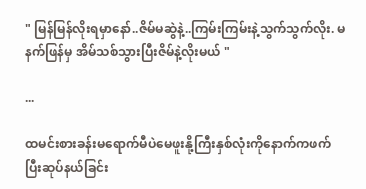" မြန်မြန်လိုးရမှာနော်..ဇိမ်မဆွဲနဲ့..ကြမ်းကြမ်းနဲ့သွက်သွက်လိုး. မနက်ဖြန်မှ အိမ်သစ်သွားပြီးဇိမ်နဲ့လိုးမယ် "

...

ထမင်းစားခန်းမရောက်မီပဲမေဖူးနို့ကြီးနှစ်လုံးကိုနောက်ကဖက်ပြီးဆုပ်နယ်ခြင်း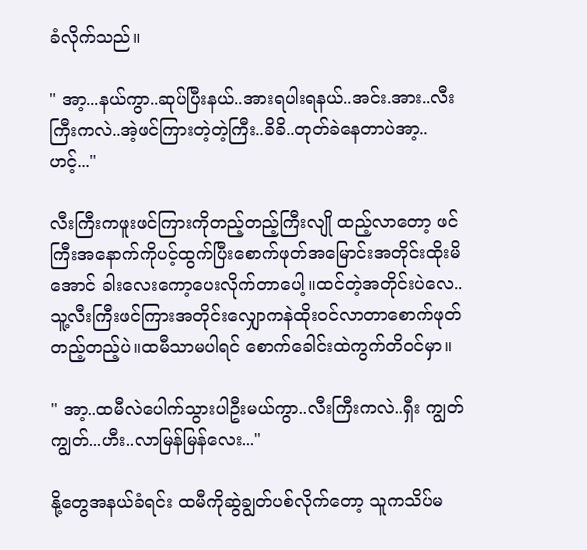ခံလိုက်သည်။

" အာ့...နယ်ကွာ..ဆုပ်ပြီးနယ်..အားရပါးရနယ်..အင်း.အား..လီးကြီးကလဲ..အဲ့ဖင်ကြားတဲ့တဲ့ကြီး..ခိခိ..တုတ်ခဲနေတာပဲအာ့..ဟင့်..."

လီးကြီးကဖူးဖင်ကြားကိုတည့်တည့်ကြီးလျို ထည့်လာတော့ ဖင်ကြီးအနောက်ကိုပင့်ထွက်ပြီးစောက်ဖုတ်အမြောင်းအတိုင်းထိုးမိအောင် ခါးလေးကော့ပေးလိုက်တာပေါ့။ထင်တဲ့အတိုင်းပဲလေ..သူ့လီးကြီးဖင်ကြားအတိုင်းလျှောကနဲထိုးဝင်လာတာစောက်ဖုတ်တည့်တည့်ပဲ။ထမီသာမပါရင် စောက်ခေါင်းထဲကွက်တိဝင်မှာ။

" အာ့..ထမီလဲပေါက်သွားပါဦးမယ်ကွာ..လီးကြီးကလဲ..ရှီး ကျွတ်ကျွတ်...ဟီး..လာမြန်မြန်လေး..."

နို့တွေအနယ်ခံရင်း ထမီကိုဆွဲချွတ်ပစ်လိုက်တော့ သူကသိပ်မ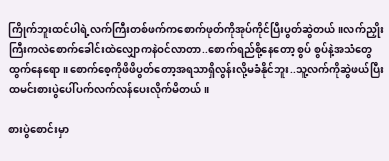ကြိုက်ဘူးထင်ပါရဲ့လက်ကြီးတစ်ဖက်ကစောက်ဖုတ်ကိုအုပ်ကိုင်ပြီးပွတ်ဆွဲတယ်။လက်ညှိုးကြီးကလဲစောက်ခေါင်းထဲလျှောကနဲဝင်လာတာ..စောက်ရည်စို့နေတော့ စွပ် စွပ်နဲ့အသံတွေ ထွက်နေရော။စောက်စေ့ကိုဖိဖိပွတ်တော့အရသာရှိလွန်းလို့မခံနိုင်ဘူး..သူ့လက်ကိုဆွဲဖယ်ပြီးထမင်းစားပွဲပေါ်ပက်လက်လန်ပေးလိုက်မိတယ်။

စားပွဲစောင်းမှာ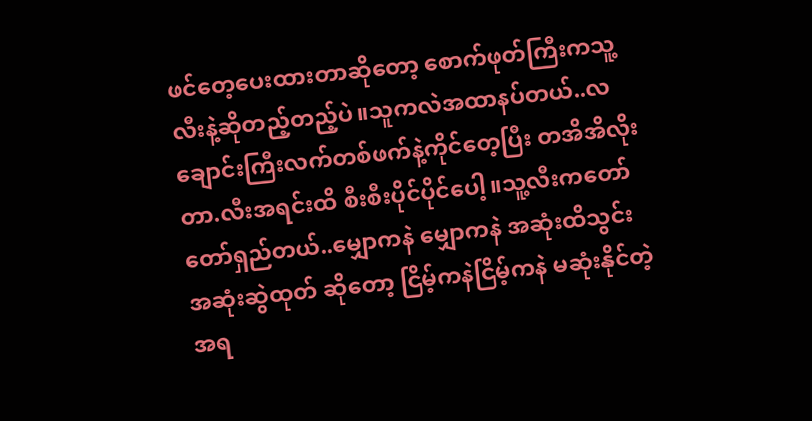ဖင်တေ့ပေးထားတာဆိုတော့ စောက်ဖုတ်ကြီးကသူ့လီးနဲ့ဆိုတည့်တည့်ပဲ။သူကလဲအထာနပ်တယ်..လချောင်းကြီးလက်တစ်ဖက်နဲ့ကိုင်တေ့ပြီး တအိအိလိုးတာ.လီးအရင်းထိ စီးစီးပိုင်ပိုင်ပေါ့။သူ့လီးကတော်တော်ရှည်တယ်..မျှောကနဲ မျှောကနဲ အဆုံးထိသွင်း အဆုံးဆွဲထုတ် ဆိုတော့ ငြိမ့်ကနဲငြိမ့်ကနဲ မဆုံးနိုင်တဲ့အရ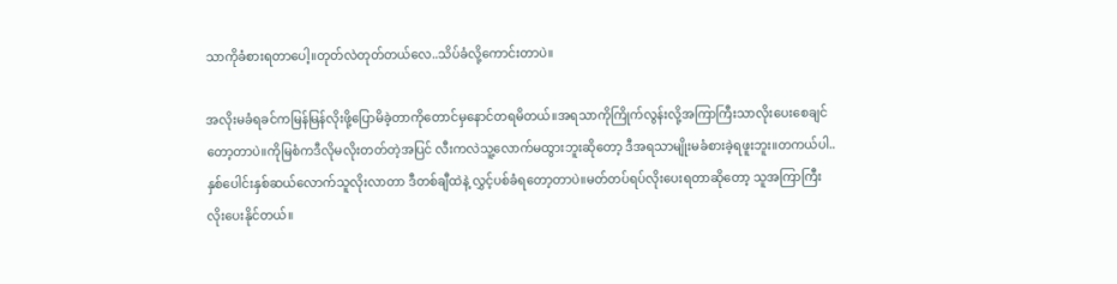သာကိုခံစားရတာပေါ့။တုတ်လဲတုတ်တယ်လေ..သိပ်ခံလို့ကောင်းတာပဲ။

အလိုးမခံရခင်ကမြန်မြန်လိုးဖို့ပြောမိခဲ့တာကိုတောင်မှနောင်တရမိတယ်။အရသာကိုကြိုက်လွန်းလို့အကြာကြီးသာလိုးပေးစေချင်တော့တာပဲ။ကိုမြစံကဒီလိုမလိုးတတ်တဲ့အပြင် လီးကလဲသူ့လောက်မထွားဘူးဆိုတော့ ဒီအရသာမျိုးမခံစားခဲ့ရဖူးဘူး။တကယ်ပါ..နှစ်ပေါင်းနှစ်ဆယ်လောက်သူလိုးလာတာ ဒီတစ်ချီထဲနဲ့ လွှင့်ပစ်ခံရတော့တာပဲ။မတ်တပ်ရပ်လိုးပေးရတာဆိုတော့ သူအကြာကြီးလိုးပေးနိုင်တယ်။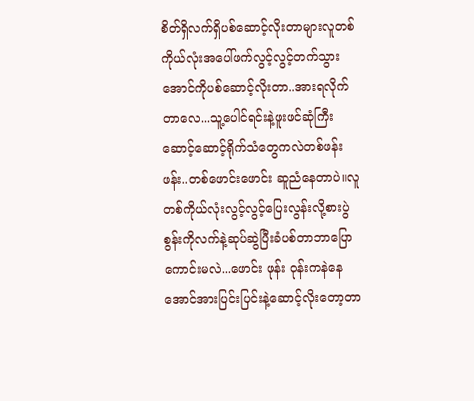စိတ်ရှိလက်ရှိပစ်ဆောင့်လိုးတာများလူတစ်ကိုယ်လုံးအပေါ်ဖက်လွင့်လွင့်တက်သွားအောင်ကိုပစ်ဆောင့်လိုးတာ..အားရလိုက်တာလေ...သူ့ပေါင်ရင်းနဲ့ဖူးဖင်ဆုံကြီး ဆောင့်ဆောင့်ရိုက်သံတွေကလဲတစ်ဖန်းဖန်း..တစ်ဖောင်းဖောင်း ဆူညံနေတာပဲ။လူတစ်ကိုယ်လုံးလွင့်လွင့်ပြေးလွန်းလို့စားပွဲစွန်းကိုလက်နဲ့ဆုပ်ဆွဲပြီးခံပစ်တာဘာပြောကောင်းမလဲ...ဖောင်း ဖုန်း ဝုန်းကနဲနေအောင်အားပြင်းပြင်းနဲ့ဆောင့်လိုးတော့တာ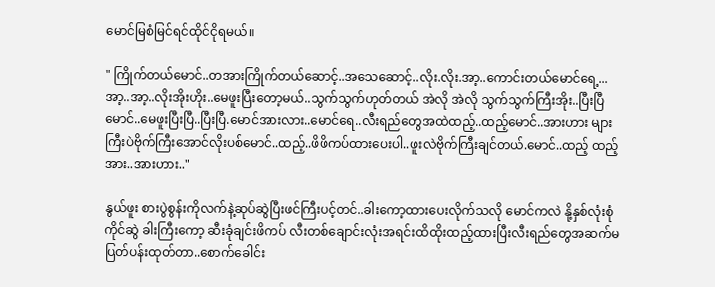မောင်မြစံမြင်ရင်ထိုင်ငိုရမယ်။

" ကြိုက်တယ်မောင်..တအားကြိုက်တယ်ဆောင့်..အသေဆောင့်..လိုး.လိုး.အာ့..ကောင်းတယ်မောင်ရေ့...အာ့..အာ့..လိုးအိုးဟိုး..မေဖူးပြီးတော့မယ်..သွက်သွက်ဟုတ်တယ် အဲလို အဲလို သွက်သွက်ကြီးအိုး..ပြီးပြီမောင်..မေဖူးပြီးပြီ..ပြီးပြီ.မောင်အားလား..မောင်ရေ..လီးရည်တွေအထဲထည့်..ထည့်မောင်..အားဟား များကြီးပဲဗိုက်ကြီးအောင်လိုးပစ်မောင်..ထည့်..ဖိဖိကပ်ထားပေးပါ..ဖူးလဲဗိုက်ကြီးချင်တယ်.မောင်..ထည့် ထည့် အား..အားဟား.."

နွယ်ဖူး စားပွဲစွန်းကိုလက်နဲ့ဆုပ်ဆွဲပြီးဖင်ကြီးပင့်တင်..ခါးကော့ထားပေးလိုက်သလို မောင်ကလဲ နို့နှစ်လုံးစုံကိုင်ဆွဲ ခါးကြီးကော့ ဆီးခုံချင်းဖိကပ် လီးတစ်ချောင်းလုံးအရင်းထိထိုးထည့်ထားပြီးလီးရည်တွေအဆက်မပြတ်ပန်းထုတ်တာ..စောက်ခေါင်း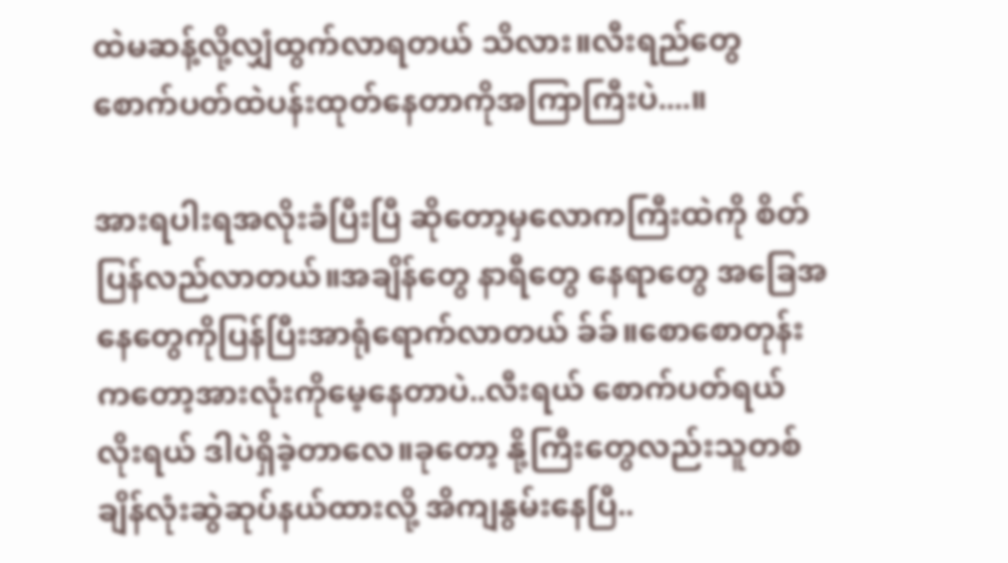ထဲမဆန့်လို့လျှံထွက်လာရတယ် သိလား။လီးရည်တွေ စောက်ပတ်ထဲပန်းထုတ်နေတာကိုအကြာကြီးပဲ....။

အားရပါးရအလိုးခံပြီးပြီ ဆိုတော့မှလောကကြီးထဲကို စိတ်ပြန်လည်လာတယ်။အချိန်တွေ နာရီတွေ နေရာတွေ အခြေအနေတွေကိုပြန်ပြီးအာရုံရောက်လာတယ် ခ်ခ်။စောစောတုန်းကတော့အားလုံးကိုမေ့နေတာပဲ..လီးရယ် စောက်ပတ်ရယ် လိုးရယ် ဒါပဲရှိခဲ့တာလေ။ခုတော့ နို့ကြီးတွေလည်းသူတစ်ချိန်လုံးဆွဲဆုပ်နယ်ထားလို့ အိကျနွမ်းနေပြီ..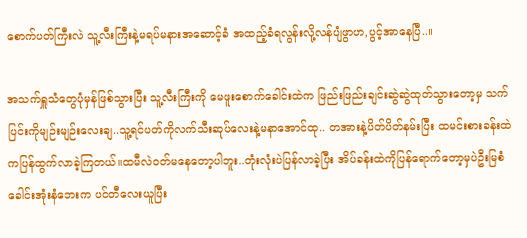စောက်ပတ်ကြီးလဲ သူ့လီးကြီးနဲ့မရပ်မနားအဆောင့်ခံ အထည့်ခံရလွန်းလို့လန်ပျံဖွာဟ,ပွင့်အာနေပြီ..။

အသက်ရှူသံတွေပုံမှန်ဖြစ်သွားပြီး သူ့လီးကြီးကို မေဖူးစောက်ခေါင်းထဲက ဖြည်းဖြည်းချင်းဆွဲဆွဲထုတ်သွားတော့မှ သက်ပြင်းကိုမျဉ်းမျဉ်းလေးချ..သူ့ရင်ပတ်ကိုလက်သီးဆုပ်လေးနဲ့မနာအောင်ထု.. တအားနဲ့ပိတ်ပိတ်နမ်းပြီး ထမင်းစားခန်းထဲကပြန်ထွက်လာခဲ့ကြတယ်။ထမီလဲဝတ်မနေတော့ပါဘူး..တုံးလုံးပဲပြန်လာခဲ့ပြီး အိပ်ခန်းထဲကိုပြန်ရောက်တော့မှပဲဦးမြစံခေါင်းအုံးနံဘေးက ပင်တီလေးယူပြီး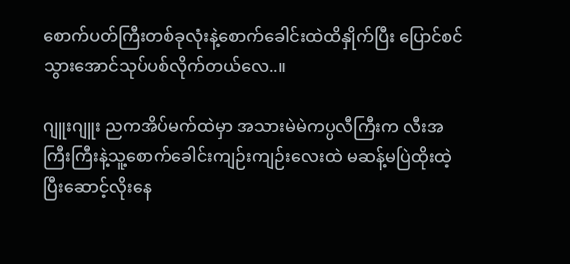စောက်ပတ်ကြီးတစ်ခုလုံးနဲ့စောက်ခေါင်းထဲထိနှိုက်ပြီး ပြောင်စင်သွားအောင်သုပ်ပစ်လိုက်တယ်လေ..။

ဂျူးဂျူး ညကအိပ်မက်ထဲမှာ အသားမဲမဲကပ္ပလီကြီးက လီးအကြီးကြီးနဲ့သူ့စောက်ခေါင်းကျဉ်းကျဉ်းလေးထဲ မဆန့်မပြဲထိုးထဲ့ပြီးဆောင့်လိုးနေ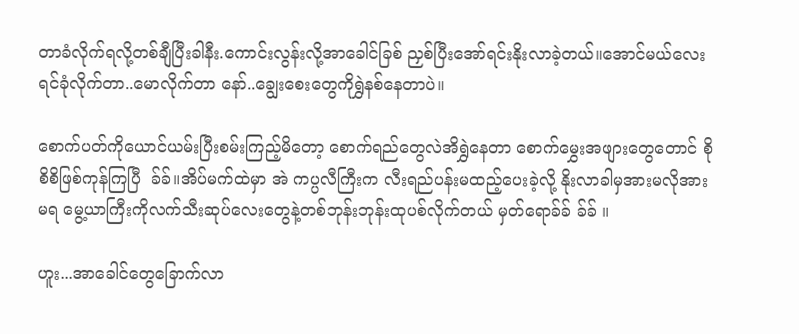တာခံလိုက်ရလို့တစ်ချီပြီးခါနီး.ကောင်းလွန်းလို့အာခေါင်ခြစ် ညှစ်ပြီးအော်ရင်းနိုးလာခဲ့တယ်။အောင်မယ်လေးရင်ခုံလိုက်တာ..မောလိုက်တာ နော်..ချွေးစေးတွေကိုရွှဲနစ်နေတာပဲ။

စောက်ပတ်ကိုယောင်ယမ်းပြီးစမ်းကြည့်မိတော့ စောက်ရည်တွေလဲအိရွှဲနေတာ စောက်မွှေးအဖျားတွေတောင် စိုစိစိဖြစ်ကုန်ကြပြီ  ခ်ခ်။အိပ်မက်ထဲမှာ အဲ ကပ္ပလီကြီးက လီးရည်ပန်းမထည့်ပေးခဲ့လို့ နိုးလာခါမှအားမလိုအားမရ မွေ့ယာကြီးကိုလက်သီးဆုပ်လေးတွေနဲ့တစ်ဘုန်းဘုန်းထုပစ်လိုက်တယ် မှတ်ရောခ်ခ် ခ်ခ် ။

ဟူး...အာခေါင်တွေခြောက်လာ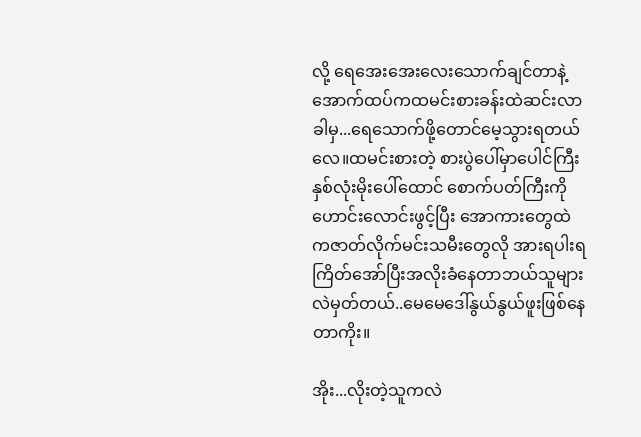လို့ ရေအေးအေးလေးသောက်ချင်တာနဲ့အောက်ထပ်ကထမင်းစားခန်းထဲဆင်းလာခါမှ...ရေသောက်ဖို့တောင်မေ့သွားရတယ်လေ။ထမင်းစားတဲ့ စားပွဲပေါ်မှာပေါင်ကြီးနှစ်လုံးမိုးပေါ်ထောင် စောက်ပတ်ကြီးကိုဟောင်းလောင်းဖွင့်ပြီး အောကားတွေထဲကဇာတ်လိုက်မင်းသမီးတွေလို အားရပါးရကြိတ်အော်ပြီးအလိုးခံနေတာဘယ်သူများလဲမှတ်တယ်..မေမေဒေါ်နွယ်နွယ်ဖူးဖြစ်နေတာကိုး။

အိုး...လိုးတဲ့သူကလဲ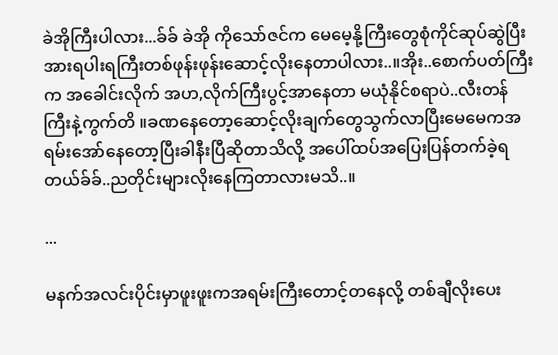ခဲအိုကြီးပါလား...ခ်ခ် ခဲအို ကိုသော်ဇင်က မေမေ့နို့ကြီးတွေစုံကိုင်ဆုပ်ဆွဲပြီး အားရပါးရကြီးတစ်ဖုန်းဖုန်းဆောင့်လိုးနေတာပါလား..။အိုး..စောက်ပတ်ကြီးက အခေါင်းလိုက် အဟ,လိုက်ကြီးပွင့်အာနေတာ မယုံနိုင်စရာပဲ..လီးတန်ကြီးနဲ့ကွက်တိ ။ခဏနေတော့ဆောင့်လိုးချက်တွေသွက်လာပြီးမေမေကအရမ်းအော်နေတော့ပြီးခါနီးပြီဆိုတာသိလို့ အပေါ်ထပ်အပြေးပြန်တက်ခဲ့ရတယ်ခ်ခ်..ညတိုင်းများလိုးနေကြတာလားမသိ..။

...

မနက်အလင်းပိုင်းမှာဖူးဖူးကအရမ်းကြီးတောင့်တနေလို့ တစ်ချီလိုးပေး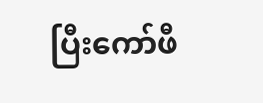ပြီးကော်ဖီ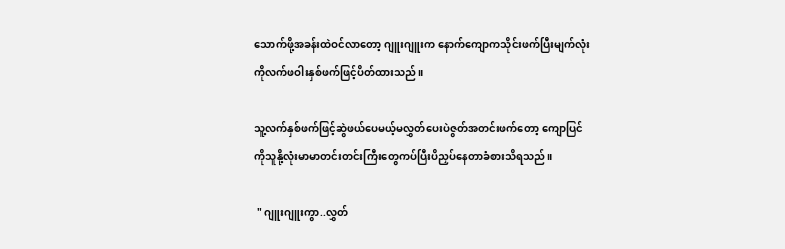သောက်ဖို့အခန်းထဲဝင်လာတော့ ဂျူးဂျူးက နောက်ကျောကသိုင်းဖက်ပြီးမျက်လုံးကိုလက်ဖဝါးနှစ်ဖက်ဖြင့်ပိတ်ထားသည်။

သူ့လက်နှစ်ဖက်ဖြင့်ဆွဲဖယ်ပေမယ့်မလွှတ်ပေးပဲဇွတ်အတင်းဖက်တော့ ကျောပြင်ကိုသူနို့လုံးမာမာတင်းတင်းကြီးတွေကပ်ပြီးပိညှပ်နေတာခံစားသိရသည်။

 " ဂျူးဂျူးကွာ..လွှတ်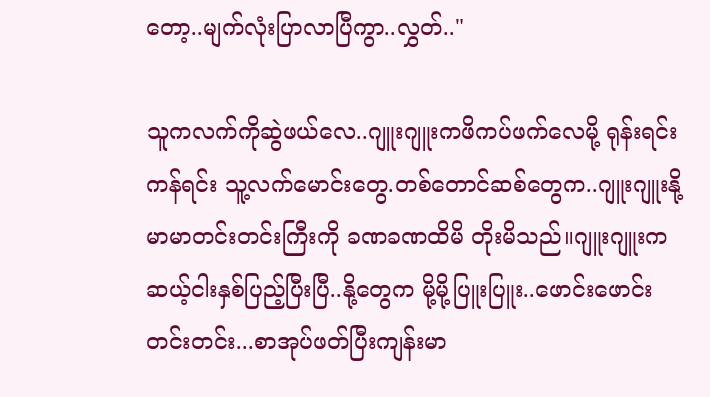တော့..မျက်လုံးပြာလာပြီကွာ..လွှတ်.."

သူကလက်ကိုဆွဲဖယ်လေ..ဂျူးဂျူးကဖိကပ်ဖက်လေမို့ ရုန်းရင်းကန်ရင်း သူ့လက်မောင်းတွေ.တစ်တောင်ဆစ်တွေက..ဂျူးဂျူးနို့မာမာတင်းတင်းကြီးကို ခဏခဏထိမိ တိုးမိသည်။ဂျူးဂျူးက ဆယ့်ငါးနှစ်ပြည့်ပြီးပြီ..နို့တွေက မို့မို့ပြူးပြူး..ဖောင်းဖောင်းတင်းတင်း...စာအုပ်ဖတ်ပြီးကျန်းမာ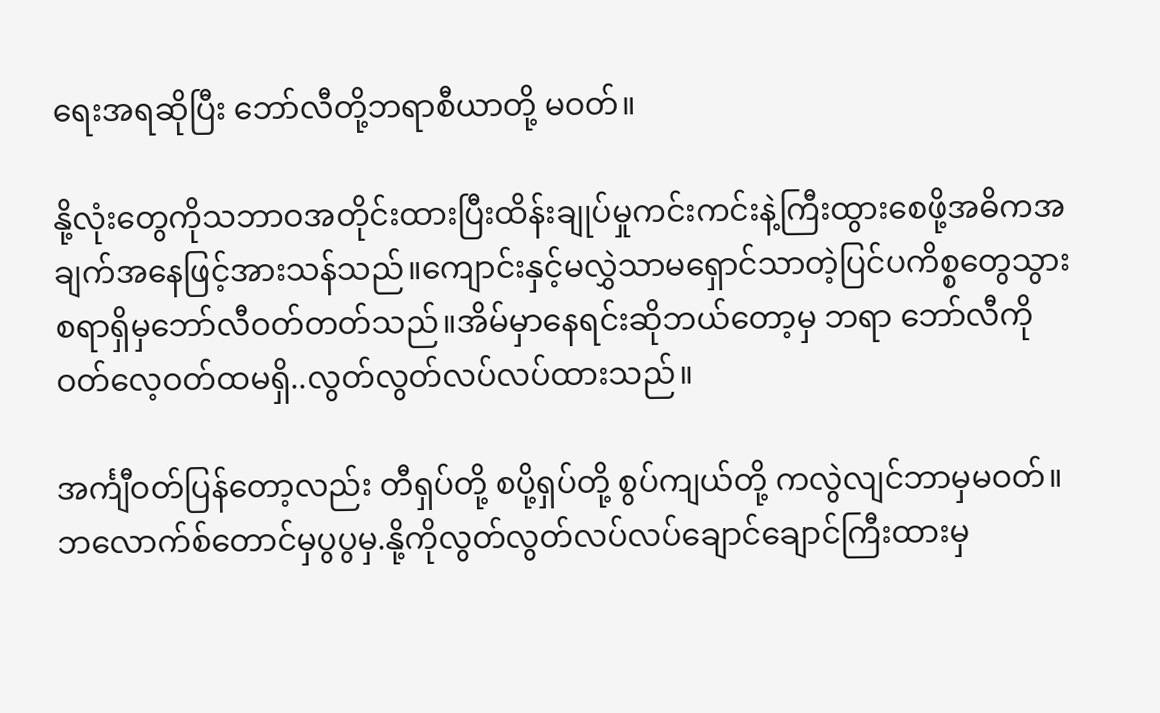ရေးအရဆိုပြီး ဘော်လီတို့ဘရာစီယာတို့ မဝတ်။

နို့လုံးတွေကိုသဘာဝအတိုင်းထားပြီးထိန်းချုပ်မှုကင်းကင်းနဲ့ကြီးထွားစေဖို့အဓိကအချက်အနေဖြင့်အားသန်သည်။ကျောင်းနှင့်မလွှဲသာမရှောင်သာတဲ့ပြင်ပကိစ္စတွေသွားစရာရှိမှဘော်လီဝတ်တတ်သည်။အိမ်မှာနေရင်းဆိုဘယ်တော့မှ ဘရာ ဘော်လီကိုဝတ်လေ့ဝတ်ထမရှိ..လွတ်လွတ်လပ်လပ်ထားသည်။

အင်္ကျီဝတ်ပြန်တော့လည်း တီရှပ်တို့ စပို့ရှပ်တို့ စွပ်ကျယ်တို့ ကလွဲလျင်ဘာမှမဝတ်။ဘလောက်စ်တောင်မှပွပွမှ.နို့ကိုလွတ်လွတ်လပ်လပ်ချောင်ချောင်ကြီးထားမှ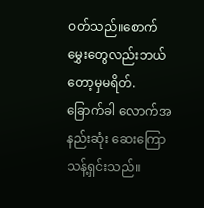ဝတ်သည်။စောက်မွှေးတွေလည်းဘယ်တော့မှမရိတ်. ခြောက်ခါ လောက်အနည်းဆုံး ဆေးကြောသန့်ရှင်းသည်။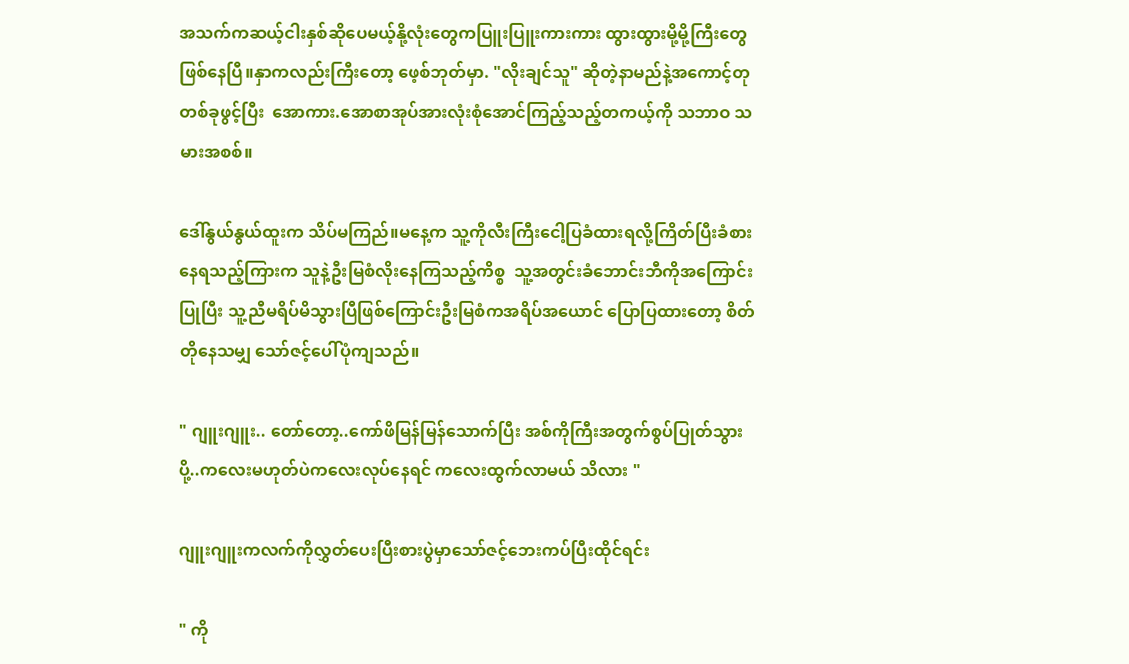အသက်ကဆယ့်ငါးနှစ်ဆိုပေမယ့်နို့လုံးတွေကပြူးပြူးကားကား ထွားထွားမို့မို့ကြီးတွေဖြစ်နေပြီ။နှာကလည်းကြီးတော့ ဖေ့စ်ဘုတ်မှာ. "လိုးချင်သူ" ဆိုတဲ့နာမည်နဲ့အကောင့်တုတစ်ခုဖွင့်ပြီး  အောကား.အောစာအုပ်အားလုံးစုံအောင်ကြည့်သည့်တကယ့်ကို သဘာဝ သမားအစစ်။

ဒေါ်နွယ်နွယ်ထူးက သိပ်မကြည်။မနေ့က သူ့ကိုလီးကြီးငေါ့ပြခံထားရလို့ကြိတ်ပြီးခံစားနေရသည့်ကြားက သူနဲ့ဦးမြစံလိုးနေကြသည့်ကိစ္စ  သူ့အတွင်းခံဘောင်းဘီကိုအကြောင်းပြုပြီး သူ့ညီမရိပ်မိသွားပြီဖြစ်ကြောင်းဦးမြစံကအရိပ်အယောင် ပြောပြထားတော့ စိတ်တိုနေသမျှ သော်ဇင့်ပေါ်ပုံကျသည်။

" ဂျူးဂျူး.. တော်တော့..ကော်ဖိမြန်မြန်သောက်ပြီး အစ်ကိုကြီးအတွက်စွပ်ပြုတ်သွားပို့..ကလေးမဟုတ်ပဲကလေးလုပ်နေရင် ကလေးထွက်လာမယ် သိလား "

ဂျူးဂျူးကလက်ကိုလွှတ်ပေးပြီးစားပွဲမှာသော်ဇင့်ဘေးကပ်ပြီးထိုင်ရင်း

" ကို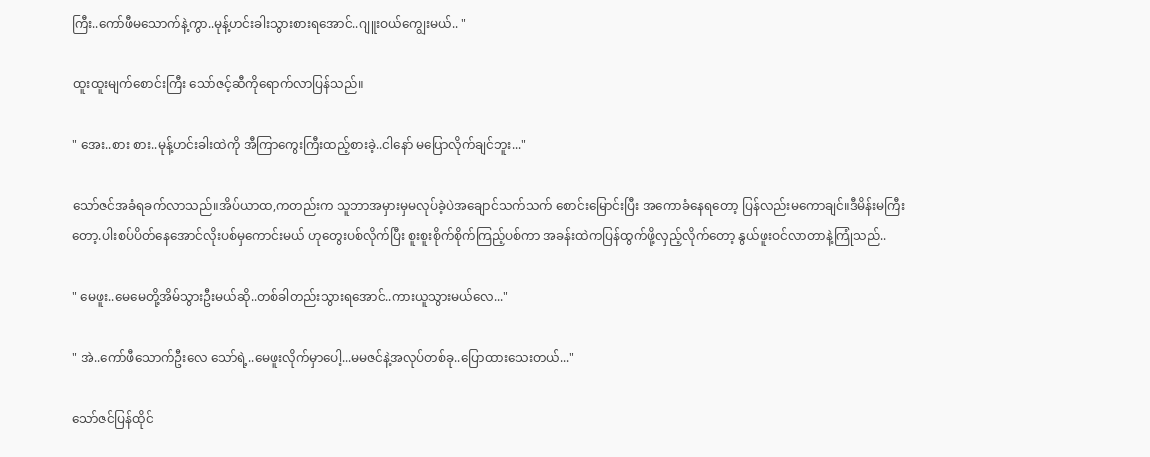ကြီး..ကော်ဖီမသောက်နဲ့ကွာ..မုန့်ဟင်းခါးသွားစားရအောင်..ဂျူးဝယ်ကျွေးမယ်.. "

ထူးထူးမျက်စောင်းကြီး သော်ဇင့်ဆီကိုရောက်လာပြန်သည်။

" အေး..စား စား..မုန့်ဟင်းခါးထဲကို အီကြာကွေးကြီးထည့်စားခဲ့..ငါနော် မပြောလိုက်ချင်ဘူး..."

သော်ဇင်အခံရခက်လာသည်။အိပ်ယာထ,ကတည်းက သူဘာအမှားမှမလုပ်ခဲ့ပဲအချောင်သက်သက် စောင်းမြောင်းပြီး အကောခံနေရတော့ ပြန်လည်းမကောချင်။ဒီမိန်းမကြီးတော့.ပါးစပ်ပိတ်နေအောင်လိုးပစ်မှကောင်းမယ် ဟုတွေးပစ်လိုက်ပြီး စူးစူးစိုက်စိုက်ကြည့်ပစ်ကာ အခန်းထဲကပြန်ထွက်ဖို့လှည့်လိုက်တော့ နွယ်ဖူးဝင်လာတာနဲ့ကြုံသည်..

" မေဖူး..မေမေတို့အိမ်သွားဦးမယ်ဆို..တစ်ခါတည်းသွားရအောင်..ကားယူသွားမယ်လေ..."

" အဲ..ကော်ဖီသောက်ဦးလေ သော်ရဲ့..မေဖူးလိုက်မှာပေါ့...မမဇင်နဲ့အလုပ်တစ်ခု..ပြောထားသေးတယ်..."

သော်ဇင်ပြန်ထိုင်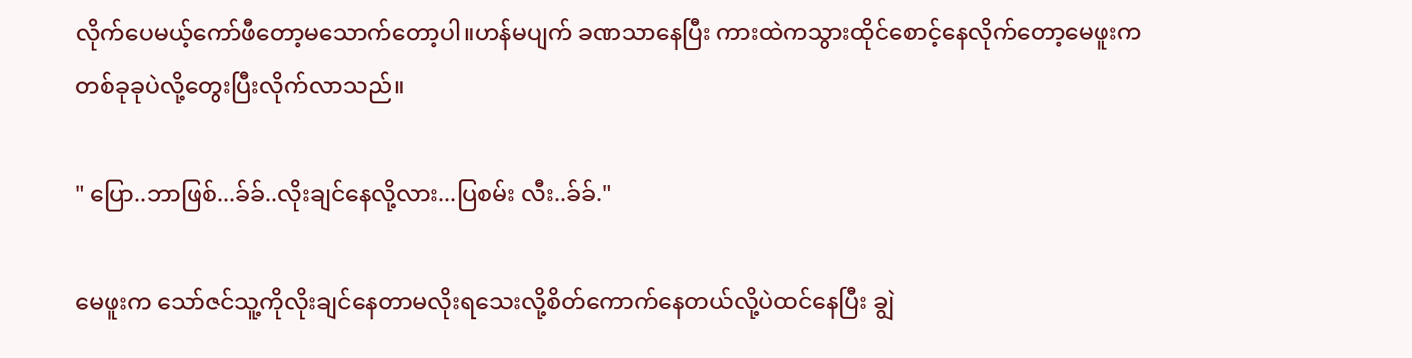လိုက်ပေမယ့်ကော်ဖီတော့မသောက်တော့ပါ။ဟန်မပျက် ခဏသာနေပြီး ကားထဲကသွားထိုင်စောင့်နေလိုက်တော့မေဖူးက တစ်ခုခုပဲလို့တွေးပြီးလိုက်လာသည်။

" ပြော..ဘာဖြစ်...ခ်ခ်..လိုးချင်နေလို့လား...ပြစမ်း လီး..ခ်ခ်."

မေဖူးက သော်ဇင်သူ့ကိုလိုးချင်နေတာမလိုးရသေးလို့စိတ်ကောက်နေတယ်လို့ပဲထင်နေပြီး ချွဲ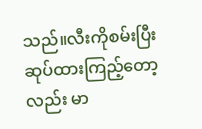သည်။လီးကိုစမ်းပြီးဆုပ်ထားကြည့်တော့လည်း မာ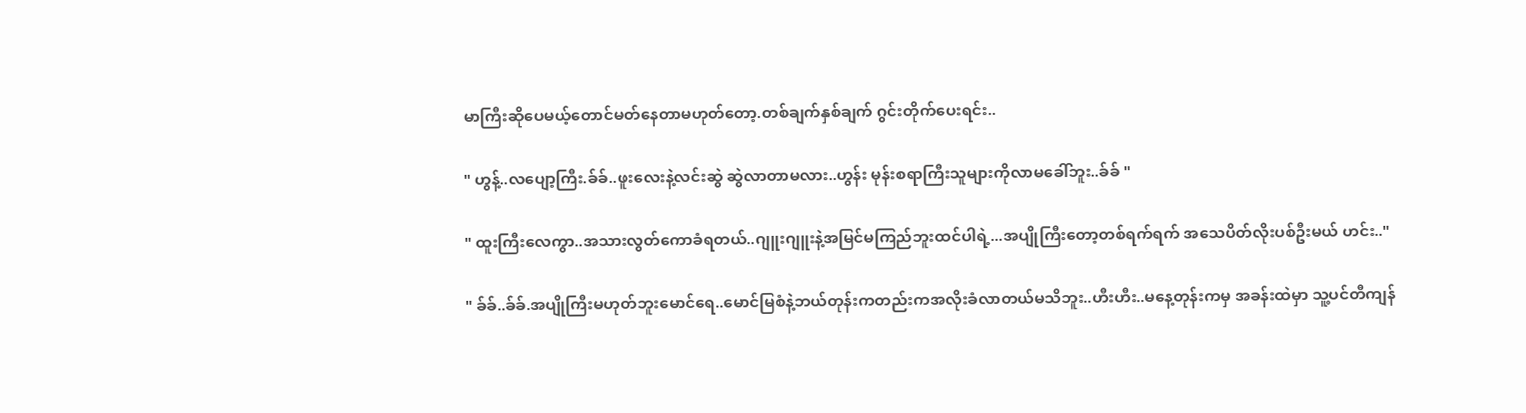မာကြီးဆိုပေမယ့်တောင်မတ်နေတာမဟုတ်တော့.တစ်ချက်နှစ်ချက် ဂွင်းတိုက်ပေးရင်း..

" ဟွန့်..လပျော့ကြီး.ခ်ခ်..ဖူးလေးနဲ့လင်းဆွဲ ဆွဲလာတာမလား..ဟွန်း မုန်းစရာကြီးသူများကိုလာမခေါ်ဘူး..ခ်ခ် "

" ထူးကြီးလေကွာ..အသားလွတ်ကောခံရတယ်..ဂျူးဂျူးနဲ့အမြင်မကြည်ဘူးထင်ပါရဲ့...အပျိုကြီးတော့တစ်ရက်ရက် အသေပိတ်လိုးပစ်ဦးမယ် ဟင်း.."

" ခ်ခ်..ခ်ခ်.အပျိုကြီးမဟုတ်ဘူးမောင်ရေ..မောင်မြစံနဲ့ဘယ်တုန်းကတည်းကအလိုးခံလာတယ်မသိဘူး..ဟီးဟီး..မနေ့တုန်းကမှ အခန်းထဲမှာ သူ့ပင်တီကျန်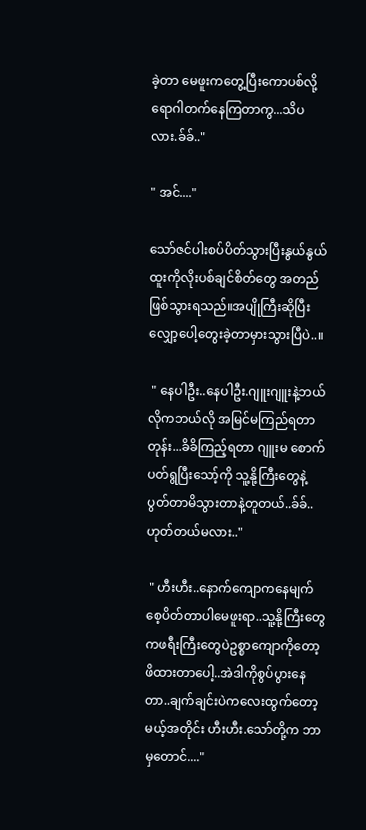ခဲ့တာ မေဖူးကတွေ့ပြီးကောပစ်လို့ ရောဂါတက်နေကြတာကွ...သိပလား.ခ်ခ်.."

" အင်...."

သော်ဇင်ပါးစပ်ပိတ်သွားပြီးနွယ်နွယ်ထူးကိုလိုးပစ်ချင်စိတ်တွေ အတည်ဖြစ်သွားရသည်။အပျိုကြီးဆိုပြီးလျှော့ပေါ့တွေးခဲ့တာမှားသွားပြီပဲ..။

 " နေပါဦး..နေပါဦး.ဂျူးဂျူးနဲ့ဘယ်လိုကဘယ်လို အမြင်မကြည်ရတာတုန်း...ခိခိကြည့်ရတာ ဂျူးမ စောက်ပတ်ရွပြီးသော့်ကို သူ့နို့ကြီးတွေနဲ့ပွတ်တာမိသွားတာနဲ့တူတယ်..ခ်ခ်..ဟုတ်တယ်မလား.."

 " ဟီးဟီး..နောက်ကျောကနေမျက်စေ့ပိတ်တာပါမေဖူးရာ..သူ့နို့ကြီးတွေကဖရီးကြီးတွေပဲဥစ္စာကျောကိုတော့ဖိထားတာပေါ့..အဲဒါကိုစွပ်ပွားနေတာ..ချက်ချင်းပဲကလေးထွက်တော့မယ့်အတိုင်း ဟီးဟီး.သော်တို့က ဘာမှတောင်...."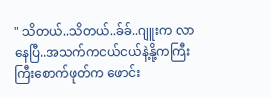" သိတယ်..သိတယ်..ခ်ခ်..ဂျူးက လာနေပြီ..အသက်ကငယ်ငယ်နဲ့နို့ကကြီးကြီးစောက်ဖုတ်က ဖောင်း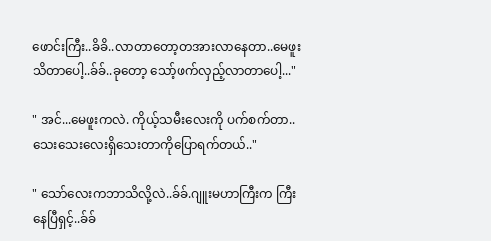ဖောင်းကြီး..ခိခိ..လာတာတော့တအားလာနေတာ..မေဖူးသိတာပေါ့..ခ်ခ်..ခုတော့ သော့်ဖက်လှည့်လာတာပေါ့..."

" အင်...မေဖူးကလဲ. ကိုယ့်သမီးလေးကို ပက်စက်တာ..သေးသေးလေးရှိသေးတာကိုပြောရက်တယ်.."

" သော်လေးကဘာသိလို့လဲ..ခ်ခ်.ဂျူးမဟာကြီးက ကြီးနေပြီရှင့်..ခ်ခ်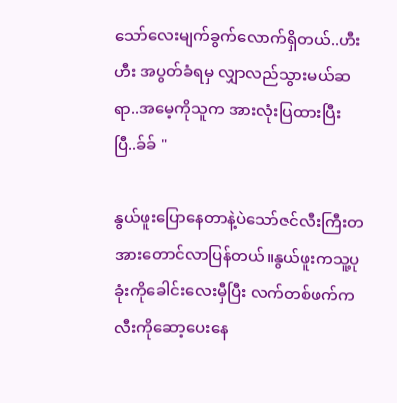သော်လေးမျက်ခွက်လောက်ရှိတယ်..ဟီးဟီး အပွတ်ခံရမှ လျှာလည်သွားမယ်ဆရာ..အမေ့ကိုသူက အားလုံးပြထားပြီးပြီ..ခ်ခ် "

နွယ်ဖူးပြောနေတာနဲ့ပဲသော်ဇင်လီးကြီးတအားတောင်လာပြန်တယ်။နွယ်ဖူးကသူ့ပုခုံးကိုခေါင်းလေးမှီပြီး လက်တစ်ဖက်ကလီးကိုဆော့ပေးနေ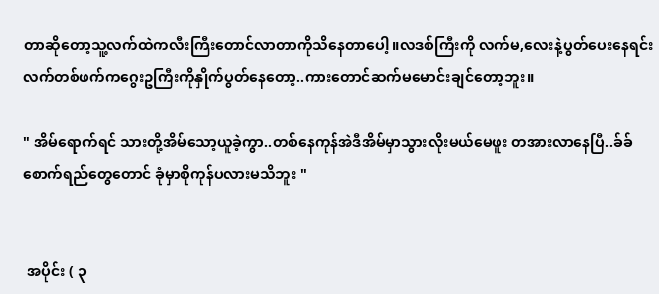တာဆိုတော့သူ့လက်ထဲကလီးကြီးတောင်လာတာကိုသိနေတာပေါ့။လဒစ်ကြီးကို လက်မ,လေးနဲ့ပွတ်ပေးနေရင်း လက်တစ်ဖက်ကဂွေးဥကြီးကိုနှိုက်ပွတ်နေတော့..ကားတောင်ဆက်မမောင်းချင်တော့ဘူး။

" အိမ်ရောက်ရင် သားတို့အိမ်သော့ယူခဲ့ကွာ..တစ်နေကုန်အဲဒီအိမ်မှာသွားလိုးမယ်မေဖူး တအားလာနေပြီ..ခ်ခ် စောက်ရည်တွေတောင် ခုံမှာစိုကုန်ပလားမသိဘူး "


 အပိုင်း ( ၃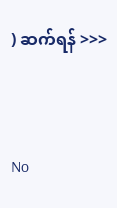) ဆက်ရန် >>>



No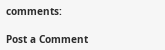comments:

Post a Comment